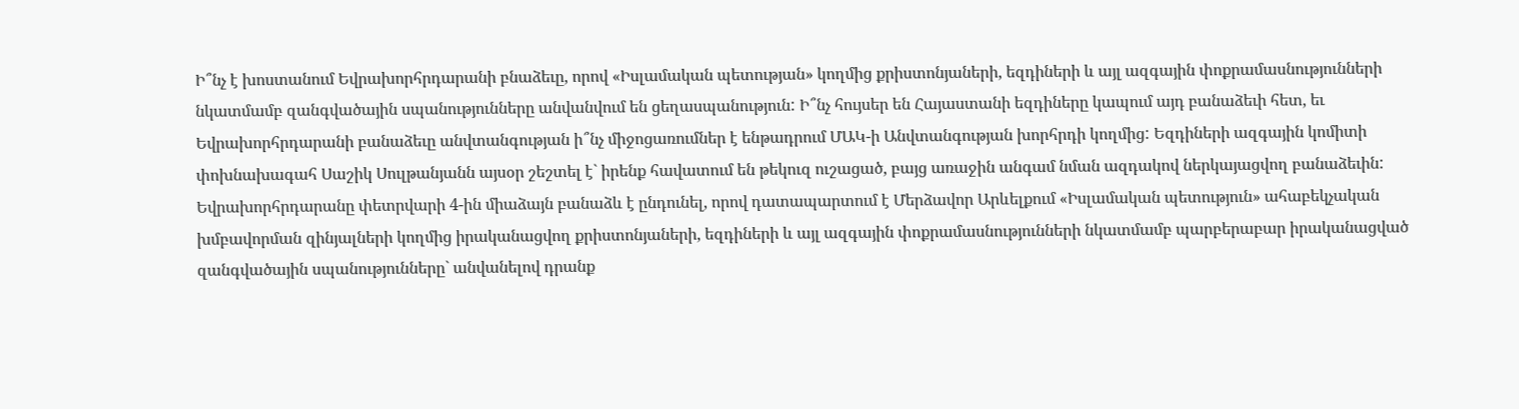Ի՞նչ է խոստանում Եվրախորհրդարանի բնաձեւը, որով «Իսլամական պետության» կողմից քրիստոնյաների, եզդիների և այլ ազգային փոքրամասնությունների նկատմամբ զանգվածային սպանությունները անվանվում են ցեղասպանություն: Ի՞նչ հույսեր են Հայաստանի եզդիները կապում այդ բանաձեւի հետ, եւ Եվրախորհրդարանի բանաձեւը անվտանգության ի՞նչ միջոցառումներ է ենթադրում ՄԱԿ-ի Անվտանգության խորհրդի կողմից: Եզդիների ազգային կոմիտի փոխնախագահ Սաշիկ Սուլթանյանն այսօր շեշտել է` իրենք հավատում են թեկուզ ուշացած, բայց առաջին անգամ նման ազդակով ներկայացվող բանաձեւին:
Եվրախորհրդարանը փետրվարի 4-ին միաձայն բանաձև է ընդունել, որով դատապարտում է Մերձավոր Արևելքում «Իսլամական պետություն» ահաբեկչական խմբավորման զինյալների կողմից իրականացվող քրիստոնյաների, եզդիների և այլ ազգային փոքրամասնությունների նկատմամբ պարբերաբար իրականացված զանգվածային սպանությունները` անվանելով դրանք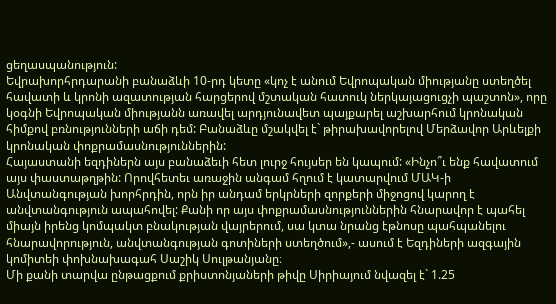ցեղասպանություն:
Եվրախորհրդարանի բանաձևի 10-րդ կետը «կոչ է անում Եվրոպական միությանը ստեղծել հավատի և կրոնի ազատության հարցերով մշտական հատուկ ներկայացուցչի պաշտոն», որը կօգնի Եվրոպական միությանն առավել արդյունավետ պայքարել աշխարհում կրոնական հիմքով բռնությունների աճի դեմ: Բանաձևը մշակվել է` թիրախավորելով Մերձավոր Արևելքի կրոնական փոքրամասնություններին:
Հայաստանի եզդիներն այս բանաձեւի հետ լուրջ հույսեր են կապում: «Ինչո՞ւ ենք հավատում այս փաստաթղթին: Որովհետեւ առաջին անգամ հղում է կատարվում ՄԱԿ-ի Անվտանգության խորհրդին, որն իր անդամ երկրների զորքերի միջոցով կարող է անվտանգություն ապահովել: Քանի որ այս փոքրամասնություններին հնարավոր է պահել միայն իրենց կոմպակտ բնակության վայրերում, սա կտա նրանց էթնոսը պահպանելու հնարավորություն, անվտանգության գոտիների ստեղծում»,- ասում է Եզդիների ազգային կոմիտեի փոխնախագահ Սաշիկ Սուլթանյանը։
Մի քանի տարվա ընթացքում քրիստոնյաների թիվը Սիրիայում նվազել է` 1.25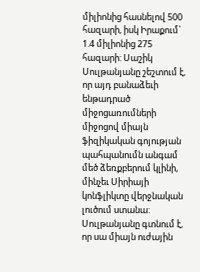միլիոնից հասնելով 500 հազարի, իսկ Իրաքում` 1.4 միլիոնից 275 հազարի: Սաշիկ Սուլթանյանը շեշտում է, որ այդ բանաձեւի ենթադրած միջոցառումների միջոցով միայն ֆիզիկական գոյության պահպանումն անգամ մեծ ձեռքբերում կլինի, մինչեւ Սիրիայի կոնֆլիկտը վերջնական լուծում ստանա:
Սուլթանյանը գտնում է, որ սա միայն ուժային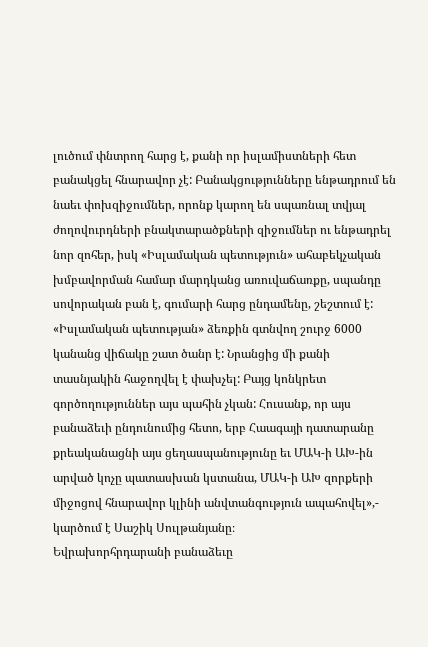լուծում փնտրող հարց է, քանի որ իսլամիստների հետ բանակցել հնարավոր չէ: Բանակցությունները ենթադրում են նաեւ փոխզիջումներ, որոնք կարող են սպառնալ տվյալ ժողովուրդների բնակտարածքների զիջումներ ու ենթադրել նոր զոհեր, իսկ «Իսլամական պետություն» ահաբեկչական խմբավորման համար մարդկանց առուվաճառքը, սպանդը սովորական բան է, գումարի հարց ընդամենը, շեշտում է:
«Իսլամական պետության» ձեռքին գտնվող շուրջ 6000 կանանց վիճակը շատ ծանր է: Նրանցից մի քանի տասնյակին հաջողվել է փախչել: Բայց կոնկրետ գործողություններ այս պահին չկան: Հուսանք, որ այս բանաձեւի ընդունումից հետո, երբ Հաագայի դատարանը քրեականացնի այս ցեղասպանությունը եւ ՄԱԿ-ի ԱԽ-ին արված կոչը պատասխան կստանա, ՄԱԿ-ի ԱԽ զորքերի միջոցով հնարավոր կլինի անվտանգություն ապահովել»,- կարծում է Սաշիկ Սուլթանյանը։
Եվրախորհրդարանի բանաձեւը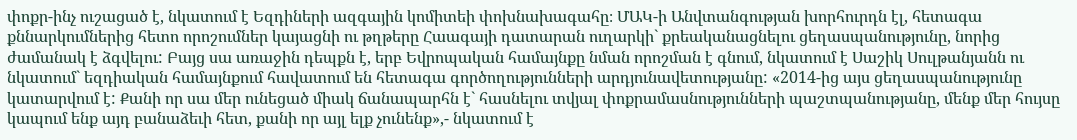փոքր-ինչ ուշացած է, նկատում է Եզդիների ազգային կոմիտեի փոխնախագահը։ ՄԱԿ-ի Անվտանգության խորհուրդն էլ, հետագա քննարկումներից հետո որոշումներ կայացնի ու թղթերը Հաագայի դատարան ուղարկի` քրեականացնելու ցեղասպանությունը, նորից ժամանակ է ձգվելու: Բայց սա առաջին դեպքն է, երբ Եվրոպական համայնքը նման որոշման է գնում, նկատում է Սաշիկ Սուլթանյանն ու նկատում` եզդիական համայնքում հավատում են հետագա գործողությունների արդյունավետությանը: «2014-ից այս ցեղասպանությունը կատարվում է: Քանի որ սա մեր ունեցած միակ ճանապարհն է` հասնելու տվյալ փոքրամասնությունների պաշտպանությանը, մենք մեր հույսը կապում ենք այդ բանաձեւի հետ, քանի որ այլ ելք չունենք»,- նկատում է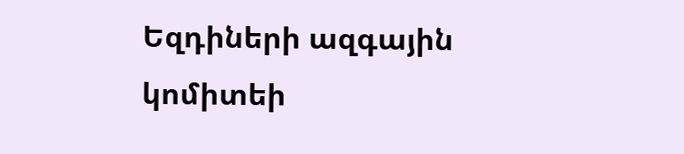Եզդիների ազգային կոմիտեի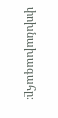փոխնախագահը։